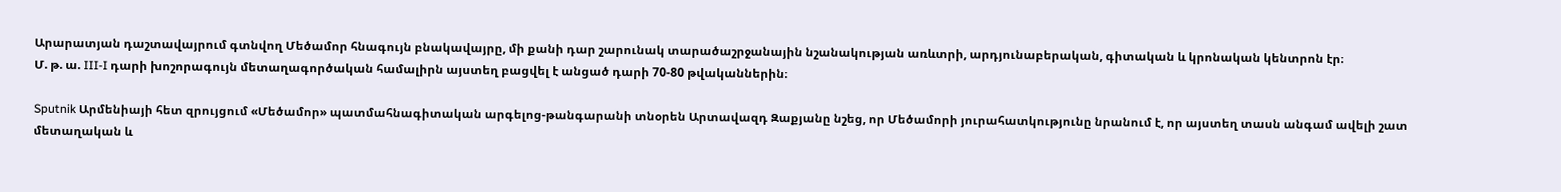Արարատյան դաշտավայրում գտնվող Մեծամոր հնագույն բնակավայրը, մի քանի դար շարունակ տարածաշրջանային նշանակության առևտրի, արդյունաբերական, գիտական և կրոնական կենտրոն էր։
Մ. թ. ա. III-I դարի խոշորագույն մետաղագործական համալիրն այստեղ բացվել է անցած դարի 70-80 թվականներին։

Sputnik Արմենիայի հետ զրույցում «Մեծամոր» պատմահնագիտական արգելոց-թանգարանի տնօրեն Արտավազդ Զաքյանը նշեց, որ Մեծամորի յուրահատկությունը նրանում է, որ այստեղ տասն անգամ ավելի շատ մետաղական և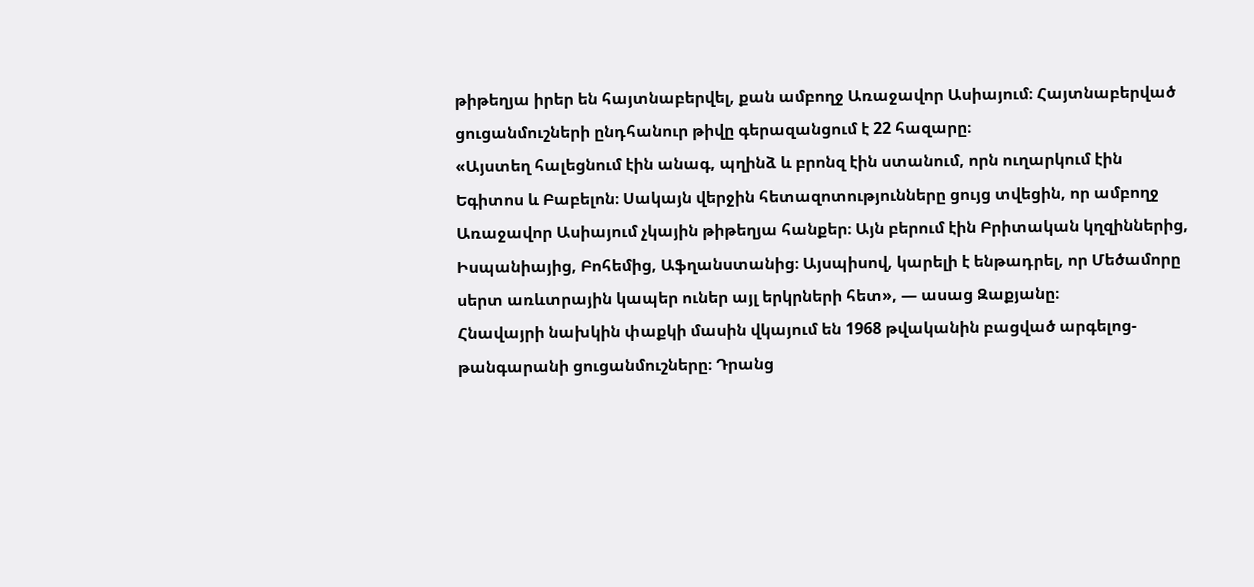թիթեղյա իրեր են հայտնաբերվել, քան ամբողջ Առաջավոր Ասիայում։ Հայտնաբերված ցուցանմուշների ընդհանուր թիվը գերազանցում է 22 հազարը։
«Այստեղ հալեցնում էին անագ, պղինձ և բրոնզ էին ստանում, որն ուղարկում էին Եգիտոս և Բաբելոն։ Սակայն վերջին հետազոտությունները ցույց տվեցին, որ ամբողջ Առաջավոր Ասիայում չկային թիթեղյա հանքեր։ Այն բերում էին Բրիտական կղզիններից, Իսպանիայից, Բոհեմից, Աֆղանստանից։ Այսպիսով, կարելի է ենթադրել, որ Մեծամորը սերտ առևտրային կապեր ուներ այլ երկրների հետ», — ասաց Զաքյանը։
Հնավայրի նախկին փաքկի մասին վկայում են 1968 թվականին բացված արգելոց-թանգարանի ցուցանմուշները։ Դրանց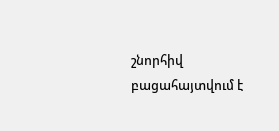շնորհիվ բացահայտվում է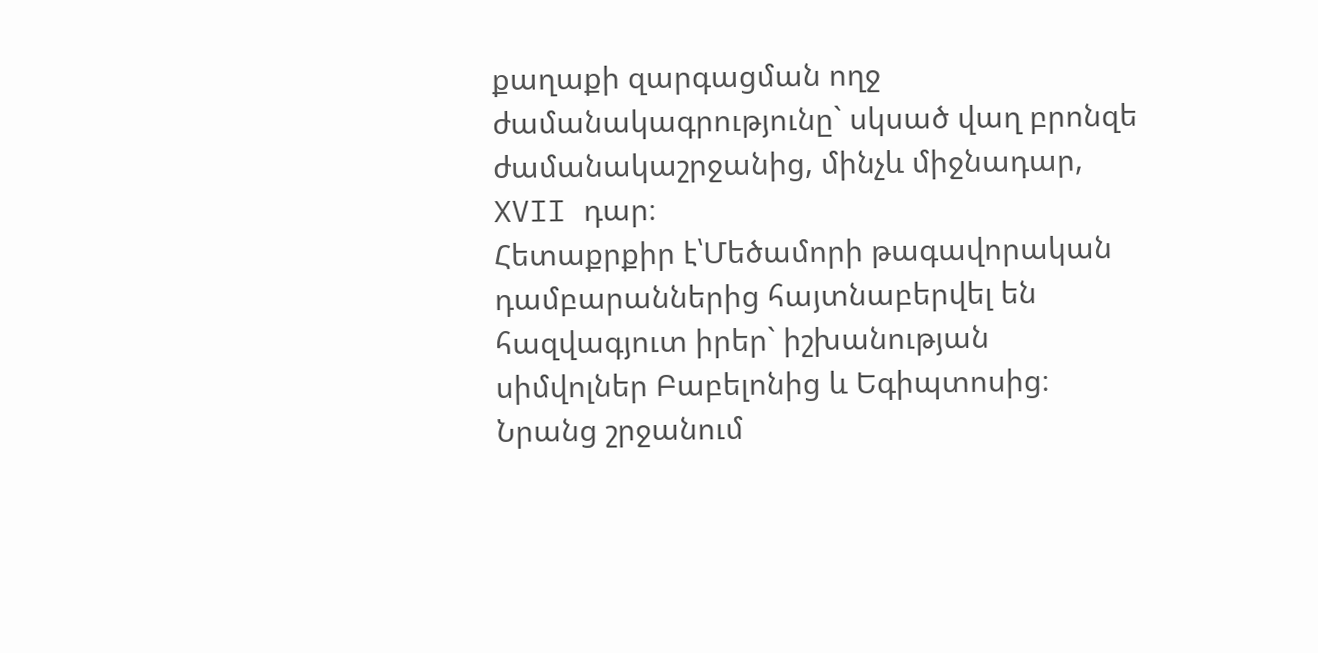քաղաքի զարգացման ողջ ժամանակագրությունը` սկսած վաղ բրոնզե ժամանակաշրջանից, մինչև միջնադար, XVII դար։
Հետաքրքիր է՝Մեծամորի թագավորական դամբարաններից հայտնաբերվել են հազվագյուտ իրեր` իշխանության սիմվոլներ Բաբելոնից և Եգիպտոսից։ Նրանց շրջանում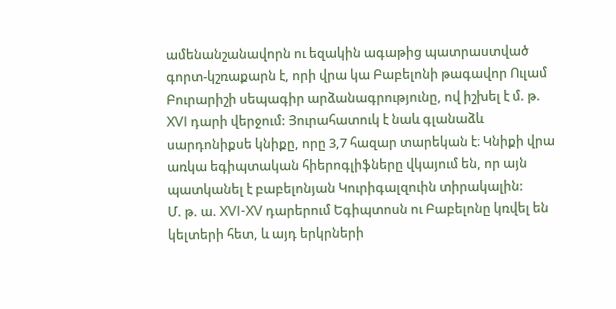ամենանշանավորն ու եզակին ագաթից պատրաստված գորտ-կշռաքարն է, որի վրա կա Բաբելոնի թագավոր Ուլամ Բուրարիշի սեպագիր արձանագրությունը, ով իշխել է մ. թ. XVI դարի վերջում: Յուրահատուկ է նաև գլանաձև սարդոնիքսե կնիքը, որը 3,7 հազար տարեկան է։ Կնիքի վրա առկա եգիպտական հիերոգլիֆները վկայում են, որ այն պատկանել է բաբելոնյան Կուրիգալզուին տիրակալին:
Մ. թ. ա. XVI-XV դարերում Եգիպտոսն ու Բաբելոնը կռվել են կելտերի հետ, և այդ երկրների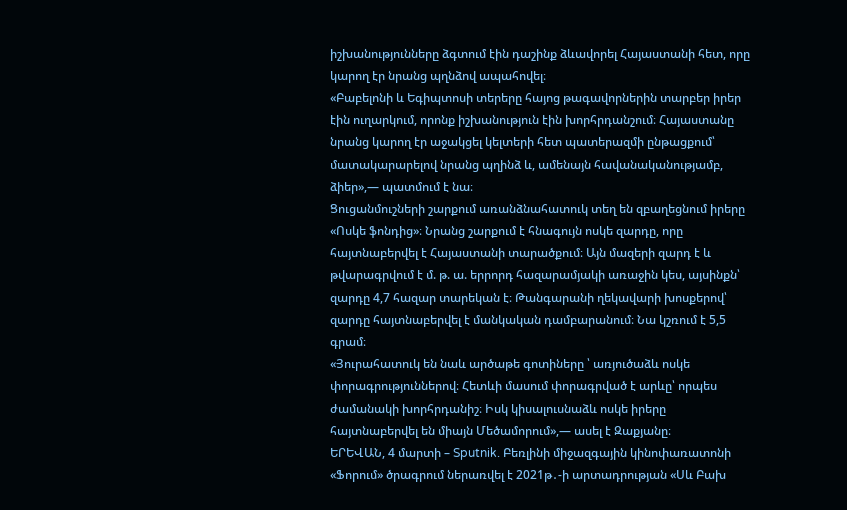իշխանությունները ձգտում էին դաշինք ձևավորել Հայաստանի հետ, որը կարող էր նրանց պղնձով ապահովել։
«Բաբելոնի և Եգիպտոսի տերերը հայոց թագավորներին տարբեր իրեր էին ուղարկում, որոնք իշխանություն էին խորհրդանշում։ Հայաստանը նրանց կարող էր աջակցել կելտերի հետ պատերազմի ընթացքում՝ մատակարարելով նրանց պղինձ և, ամենայն հավանականությամբ, ձիեր»,— պատմում է նա։
Ցուցանմուշների շարքում առանձնահատուկ տեղ են զբաղեցնում իրերը «Ոսկե ֆոնդից»։ Նրանց շարքում է հնագույն ոսկե զարդը, որը հայտնաբերվել է Հայաստանի տարածքում։ Այն մազերի զարդ է և թվարագրվում է մ. թ. ա. երրորդ հազարամյակի առաջին կես, այսինքն՝ զարդը 4,7 հազար տարեկան է։ Թանգարանի ղեկավարի խոսքերով՝ զարդը հայտնաբերվել է մանկական դամբարանում։ Նա կշռում է 5,5 գրամ։
«Յուրահատուկ են նաև արծաթե գոտիները ՝ առյուծաձև ոսկե փորագրություններով։ Հետևի մասում փորագրված է արևը՝ որպես ժամանակի խորհրդանիշ։ Իսկ կիսալուսնաձև ոսկե իրերը հայտնաբերվել են միայն Մեծամորում»,— ասել է Զաքյանը։
ԵՐԵՎԱՆ, 4 մարտի – Sputnik. Բեռլինի միջազգային կինոփառատոնի «Ֆորում» ծրագրում ներառվել է 2021թ․-ի արտադրության «Սև Բախ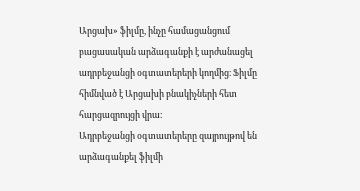Արցախ» ֆիլմը, ինչը համացանցում բացասական արձագանքի է արժանացել ադրբեջանցի օգտատերերի կողմից։ Ֆիլմը հիմնված է Արցախի բնակիչների հետ հարցազրույցի վրա։
Ադրբեջանցի օգտատերերը զայրույթով են արձագանքել ֆիլմի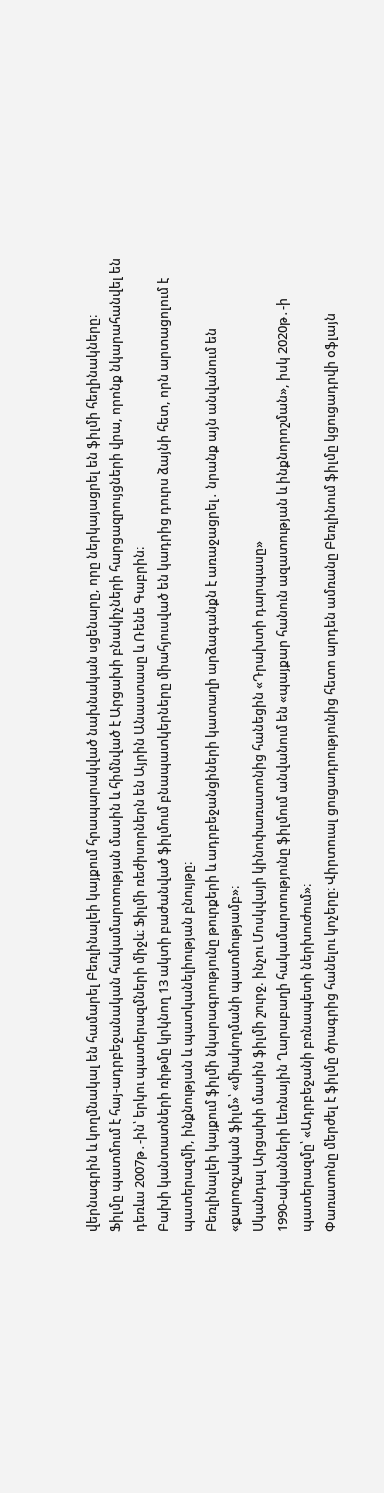վերնագրին և կողմնակալ են համարել Բեռլինալեի կայքում հրապարակված նախնական սցենարը, որը ներկայացրել են ֆիլմի հեղինակները։
Ֆիլմը պատմում է հայ-ադրբեջանական հակամարտության մասին և հիմնված է Արցախի բնակիչների հարցազրույցների վրա, որոնք նկարահանվել են դեռևս 2007թ․-ին՝ երկու պատերազմների միջև։ Ֆիլմի ռեժիսորներն են Այրին Անաստասը և Ռենե Գաբրին։
Բախի կանտատների ռիթմը կրկնող 13 ակտի բաժանված ֆիլմում բնապատկերները միահյուսված են կադրից դուրս ձայնի հետ, որն արտացոլում է պատերազմի, ինքնության և պատկանելիության բնույթը։
Բեռլինալեի կայքում ֆիլմի նկարագրությունը թուրքերի և ադրբեջանցիների կատաղի արձագանքն է առաջացրել․ նրանք այն անվանում են «քարոզչական ֆիլմ»՝ «միակողմանի պատմությամբ»։
Սկանդալ Արցախի մասին ֆիլմի շուրջ. ինչու Մոսկվայի կինոփառատոնից հանեցին «Դրախտի դարպասը»
1990-ականների Լեռնային Ղարաբաղի հակամարտությունը ֆիլմում անվանում են «պայքար հանուն ազատության և ինքնորոշման», իսկ 2020թ․-ի պատերազմը՝ «Ադրբեջանի բռնապետի ներխուժում»։
Փառատոնը մերժել է ֆիլմը ծրագրից հանելու կոչերը։ Վիրտուալ ցուցադրությունից հետո արդեն ամռանը Բեռլինում ֆիլմը կցուցադրվի օֆլայն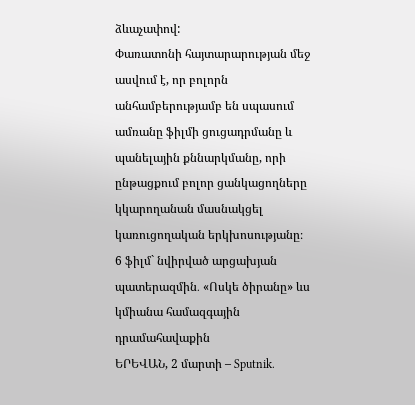ձևաչափով:
Փառատոնի հայտարարության մեջ ասվում է, որ բոլորն անհամբերությամբ են սպասում ամռանը ֆիլմի ցուցադրմանը և պանելային քննարկմանը, որի ընթացքում բոլոր ցանկացողները կկարողանան մասնակցել կառուցողական երկխոսությանը։
6 ֆիլմ` նվիրված արցախյան պատերազմին․ «Ոսկե ծիրանը» ևս կմիանա համազգային դրամահավաքին
ԵՐԵՎԱՆ, 2 մարտի – Sputnik.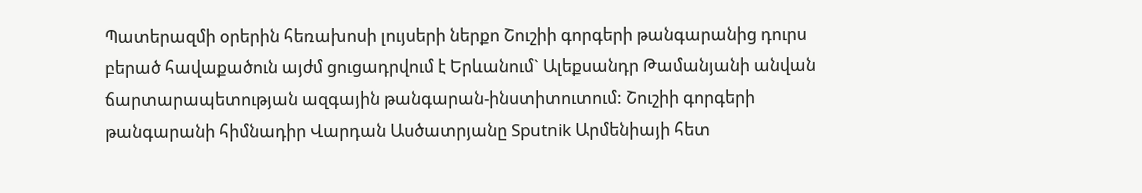Պատերազմի օրերին հեռախոսի լույսերի ներքո Շուշիի գորգերի թանգարանից դուրս բերած հավաքածուն այժմ ցուցադրվում է Երևանում` Ալեքսանդր Թամանյանի անվան ճարտարապետության ազգային թանգարան-ինստիտուտում: Շուշիի գորգերի թանգարանի հիմնադիր Վարդան Ասծատրյանը Sputnik Արմենիայի հետ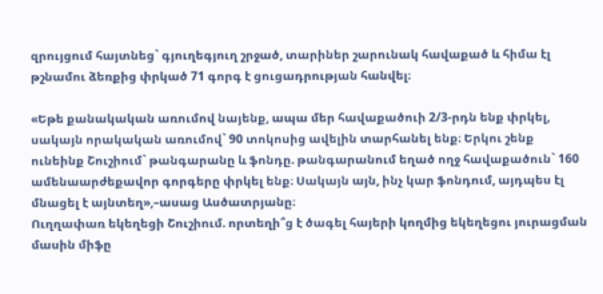զրույցում հայտնեց` գյուղեգյուղ շրջած, տարիներ շարունակ հավաքած և հիմա էլ թշնամու ձեռքից փրկած 71 գորգ է ցուցադրության հանվել։

«Եթե քանակական առումով նայենք, ապա մեր հավաքածուի 2/3-րդն ենք փրկել, սակայն որակական առումով` 90 տոկոսից ավելին տարհանել ենք։ Երկու շենք ունեինք Շուշիում` թանգարանը և ֆոնդը. թանգարանում եղած ողջ հավաքածուն` 160 ամենաարժեքավոր գորգերը փրկել ենք։ Սակայն այն, ինչ կար ֆոնդում, այդպես էլ մնացել է այնտեղ»,–ասաց Ասծատրյանը։
Ուղղափառ եկեղեցի Շուշիում. որտեղի՞ց է ծագել հայերի կողմից եկեղեցու յուրացման մասին միֆը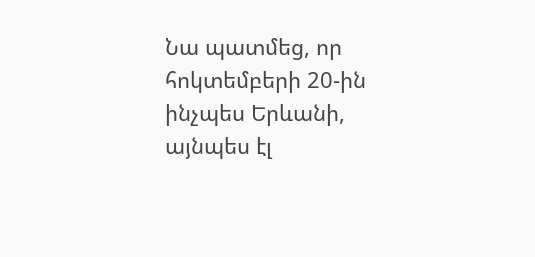Նա պատմեց, որ հոկտեմբերի 20-ին ինչպես Երևանի, այնպես էլ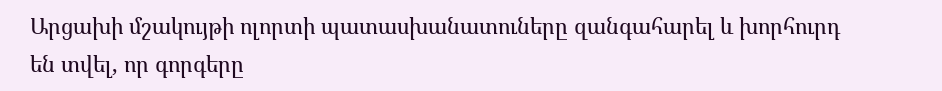Արցախի մշակույթի ոլորտի պատասխանատուները զանգահարել և խորհուրդ են տվել, որ գորգերը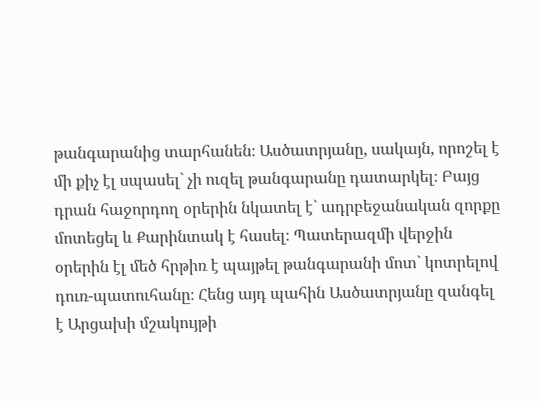թանգարանից տարհանեն։ Ասծատրյանը, սակայն, որոշել է մի քիչ էլ սպասել` չի ուզել թանգարանը դատարկել։ Բայց դրան հաջորդող օրերին նկատել է` ադրբեջանական զորքը մոտեցել և Քարինտակ է հասել։ Պատերազմի վերջին օրերին էլ մեծ հրթիռ է պայթել թանգարանի մոտ` կոտրելով դուռ-պատուհանը։ Հենց այդ պահին Ասծատրյանը զանգել է Արցախի մշակույթի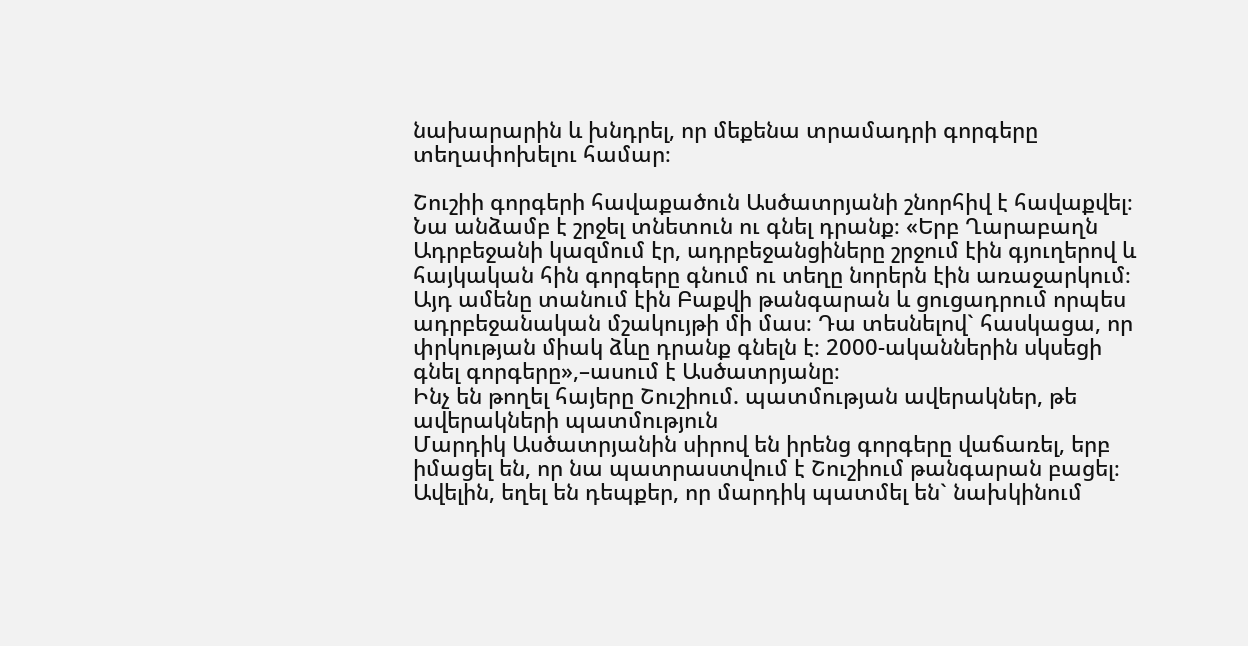նախարարին և խնդրել, որ մեքենա տրամադրի գորգերը տեղափոխելու համար։

Շուշիի գորգերի հավաքածուն Ասծատրյանի շնորհիվ է հավաքվել։ Նա անձամբ է շրջել տնետուն ու գնել դրանք։ «Երբ Ղարաբաղն Ադրբեջանի կազմում էր, ադրբեջանցիները շրջում էին գյուղերով և հայկական հին գորգերը գնում ու տեղը նորերն էին առաջարկում։ Այդ ամենը տանում էին Բաքվի թանգարան և ցուցադրում որպես ադրբեջանական մշակույթի մի մաս։ Դա տեսնելով` հասկացա, որ փրկության միակ ձևը դրանք գնելն է։ 2000-ականներին սկսեցի գնել գորգերը»,–ասում է Ասծատրյանը։
Ինչ են թողել հայերը Շուշիում. պատմության ավերակներ, թե ավերակների պատմություն
Մարդիկ Ասծատրյանին սիրով են իրենց գորգերը վաճառել, երբ իմացել են, որ նա պատրաստվում է Շուշիում թանգարան բացել։ Ավելին, եղել են դեպքեր, որ մարդիկ պատմել են` նախկինում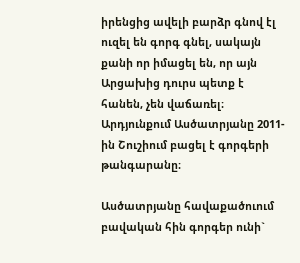իրենցից ավելի բարձր գնով էլ ուզել են գորգ գնել, սակայն քանի որ իմացել են, որ այն Արցախից դուրս պետք է հանեն, չեն վաճառել։ Արդյունքում Ասծատրյանը 2011-ին Շուշիում բացել է գորգերի թանգարանը։

Ասծատրյանը հավաքածուում բավական հին գորգեր ունի`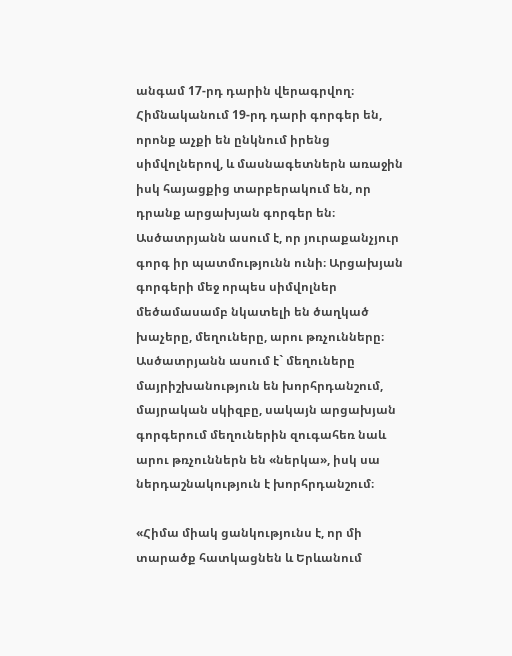անգամ 17-րդ դարին վերագրվող։ Հիմնականում 19-րդ դարի գորգեր են, որոնք աչքի են ընկնում իրենց սիմվոլներով, և մասնագետներն առաջին իսկ հայացքից տարբերակում են, որ դրանք արցախյան գորգեր են։
Ասծատրյանն ասում է, որ յուրաքանչյուր գորգ իր պատմությունն ունի։ Արցախյան գորգերի մեջ որպես սիմվոլներ մեծամասամբ նկատելի են ծաղկած խաչերը, մեղուները, արու թռչունները։ Ասծատրյանն ասում է` մեղուները մայրիշխանություն են խորհրդանշում, մայրական սկիզբը, սակայն արցախյան գորգերում մեղուներին զուգահեռ նաև արու թռչուններն են «ներկա», իսկ սա ներդաշնակություն է խորհրդանշում։

«Հիմա միակ ցանկությունս է, որ մի տարածք հատկացնեն և Երևանում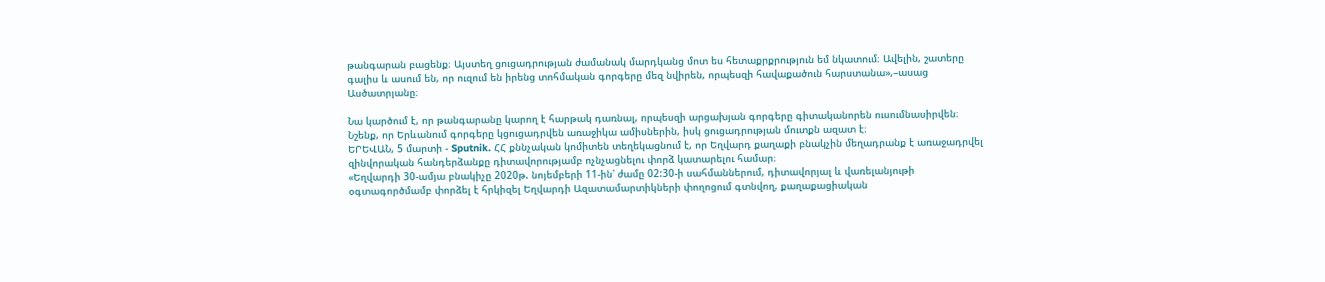թանգարան բացենք։ Այստեղ ցուցադրության ժամանակ մարդկանց մոտ ես հետաքրքրություն եմ նկատում։ Ավելին, շատերը գալիս և ասում են, որ ուզում են իրենց տոհմական գորգերը մեզ նվիրեն, որպեսզի հավաքածուն հարստանա»,–ասաց Ասծատրյանը։

Նա կարծում է, որ թանգարանը կարող է հարթակ դառնալ, որպեսզի արցախյան գորգերը գիտականորեն ուսումնասիրվեն։
Նշենք, որ Երևանում գորգերը կցուցադրվեն առաջիկա ամիսներին, իսկ ցուցադրության մուտքն ազատ է։
ԵՐԵՎԱՆ, 5 մարտի - Sputnik. ՀՀ քննչական կոմիտեն տեղեկացնում է, որ Եղվարդ քաղաքի բնակչին մեղադրանք է առաջադրվել զինվորական հանդերձանքը դիտավորությամբ ոչնչացնելու փորձ կատարելու համար։
«Եղվարդի 30-ամյա բնակիչը 2020թ. նոյեմբերի 11-ին՝ ժամը 02:30-ի սահմաններում, դիտավորյալ և վառելանյութի օգտագործմամբ փորձել է հրկիզել Եղվարդի Ազատամարտիկների փողոցում գտնվող, քաղաքացիական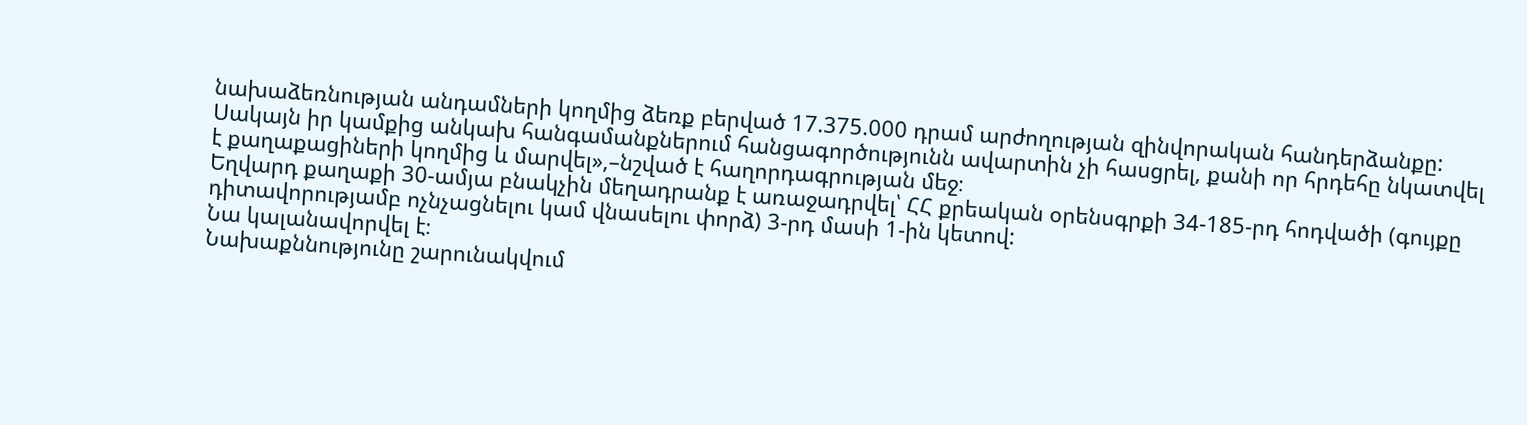նախաձեռնության անդամների կողմից ձեռք բերված 17.375.000 դրամ արժողության զինվորական հանդերձանքը: Սակայն իր կամքից անկախ հանգամանքներում հանցագործությունն ավարտին չի հասցրել, քանի որ հրդեհը նկատվել է քաղաքացիների կողմից և մարվել»,–նշված է հաղորդագրության մեջ։
Եղվարդ քաղաքի 30-ամյա բնակչին մեղադրանք է առաջադրվել՝ ՀՀ քրեական օրենսգրքի 34-185-րդ հոդվածի (գույքը դիտավորությամբ ոչնչացնելու կամ վնասելու փորձ) 3-րդ մասի 1-ին կետով:
Նա կալանավորվել է։
Նախաքննությունը շարունակվում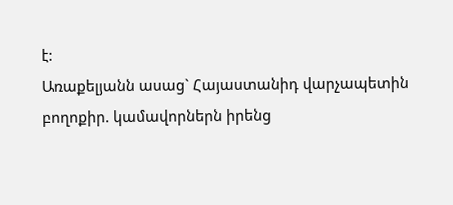է:
Առաքելյանն ասաց` Հայաստանիդ վարչապետին բողոքիր. կամավորներն իրենց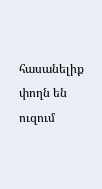հասանելիք փողն են ուզում